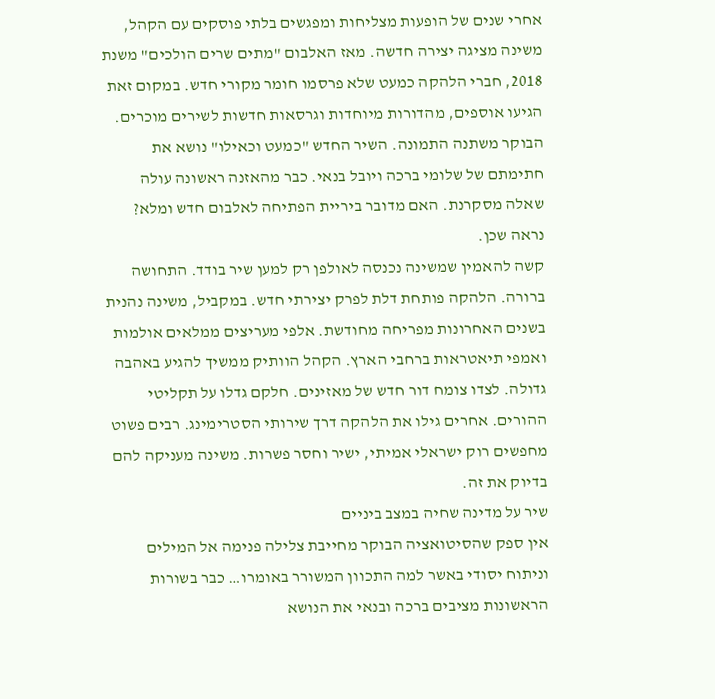אחרי שנים של הופעות מצליחות ומפגשים בלתי פוסקים עם הקהל, משינה מציגה יצירה חדשה. מאז האלבום "מתים שרים הולכים" משנת 2018, חברי הלהקה כמעט שלא פרסמו חומר מקורי חדש. במקום זאת הגיעו אוספים, מהדורות מיוחדות וגרסאות חדשות לשירים מוכרים.
הבוקר משתנה התמונה. השיר החדש "כמעט וכאילו" נושא את חתימתם של שלומי ברכה ויובל בנאי. כבר מהאזנה ראשונה עולה שאלה מסקרנת. האם מדובר ביריית הפתיחה לאלבום חדש ומלא? נראה שכן.
קשה להאמין שמשינה נכנסה לאולפן רק למען שיר בודד. התחושה ברורה. הלהקה פותחת דלת לפרק יצירתי חדש. במקביל, משינה נהנית בשנים האחרונות מפריחה מחודשת. אלפי מעריצים ממלאים אולמות ואמפי תיאטראות ברחבי הארץ. הקהל הוותיק ממשיך להגיע באהבה גדולה. לצדו צומח דור חדש של מאזינים. חלקם גדלו על תקליטי ההורים. אחרים גילו את הלהקה דרך שירותי הסטרימינג. רבים פשוט מחפשים רוק ישראלי אמיתי, ישיר וחסר פשרות. משינה מעניקה להם בדיוק את זה.
שיר על מדינה שחיה במצב ביניים
אין ספק שהסיטואציה הבוקר מחייבת צלילה פנימה אל המילים וניתוח יסודי באשר למה התכוון המשורר באומרו… כבר בשורות הראשונות מציבים ברכה ובנאי את הנושא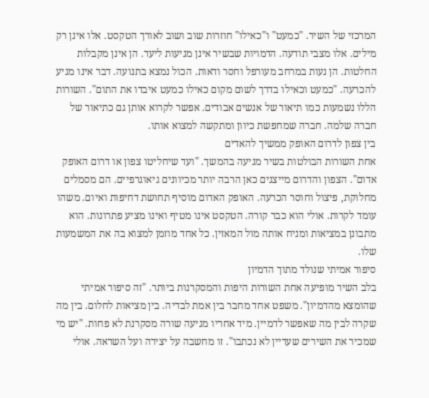המרכזי של השיר. "כמעט" ו"כאילו" חוזרות שוב ושוב לאורך הטקסט. אלו אינן רק מילים. אלו מצבי תודעה. הדמויות שבשיר אינן מגיעות ליעד. הן אינן מקבלות החלטות. הן נעות במרחב מעורפל וחסר ודאות. הכול נמצא בתנועה. דבר אינו מגיע להכרעה. "כמעט וכאילו בדרך לשום מקום כאילו כמעט איבדו את התום". השורות הללו נשמעות כמו תיאור של אנשים אבודים. אפשר לקרוא אותן גם כתיאור של חברה שלמה. חברה שמחפשת כיוון ומתקשה למצוא אותו.
בין צפון לדרום האופק ממשיך להאדים
אחת השורות הבולטות בשיר מגיעה בהמשך. "ועד שיחליטו צפון או דרום האופק אדום". הצפון והדרום מייצגים כאן הרבה יותר מכיוונים גיאוגרפיים. הם מסמלים מחלוקת, פיצול וחוסר הכרעה. האופק האדום מוסיף תחושת דחיפות ואיום. משהו עומד לקרות. אולי הוא כבר קורה. הטקסט אינו מטיף ואינו מציע פתרונות. הוא מתבונן במציאות ומניח אותה מול המאזין. כל אחד מוזמן למצוא בה את המשמעות שלו.
סיפור אמיתי שנולד מתוך הדמיון
בלב השיר מופיעה אחת השורות היפות והמסקרנות ביותר. "זה סיפור אמיתי שהומצא מהדמיון". משפט אחד מחבר בין אמת לבדיה. בין מציאות לחלום. בין מה שקרה לבין מה שאפשר לדמיין. מיד אחריו מגיעה שורה מסקרנת לא פחות. "יש מי שמכיר את השירים שעדיין לא נכתבו". זו מחשבה על יצירה ועל השראה. אולי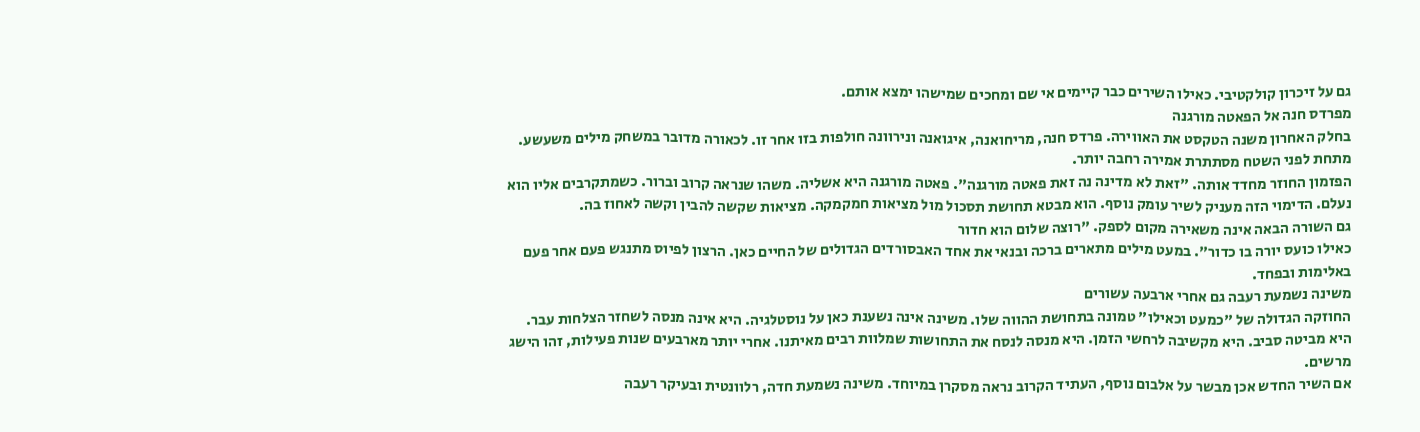גם על זיכרון קולקטיבי. כאילו השירים כבר קיימים אי שם ומחכים שמישהו ימצא אותם.
מפרדס חנה אל הפאטה מורגנה
בחלק האחרון משנה הטקסט את האווירה. פרדס חנה, מריחואנה, איגואנה ונירוונה חולפות בזו אחר זו. לכאורה מדובר במשחק מילים משעשע. מתחת לפני השטח מסתתרת אמירה רחבה יותר.
הפזמון החוזר מחדד אותה. "זאת לא מדינה נה זאת פאטה מורגנה". פאטה מורגנה היא אשליה. משהו שנראה קרוב וברור. כשמתקרבים אליו הוא נעלם. הדימוי הזה מעניק לשיר עומק נוסף. הוא מבטא תחושת תסכול מול מציאות חמקמקה. מציאות שקשה להבין וקשה לאחוז בה.
גם השורה הבאה אינה משאירה מקום לספק. "רוצה שלום הוא חדור
כאילו כועס יורה בו כדור". במעט מילים מתארים ברכה ובנאי את אחד האבסורדים הגדולים של החיים כאן. הרצון לפיוס מתנגש פעם אחר פעם באלימות ובפחד.
משינה נשמעת רעבה גם אחרי ארבעה עשורים
החוזקה הגדולה של "כמעט וכאילו" טמונה בתחושת ההווה שלו. משינה אינה נשענת כאן על נוסטלגיה. היא אינה מנסה לשחזר הצלחות עבר. היא מביטה סביב. היא מקשיבה לרחשי הזמן. היא מנסה לנסח את התחושות שמלוות רבים מאיתנו. אחרי יותר מארבעים שנות פעילות, זהו הישג מרשים.
אם השיר החדש אכן מבשר על אלבום נוסף, העתיד הקרוב נראה מסקרן במיוחד. משינה נשמעת חדה, רלוונטית ובעיקר רעבה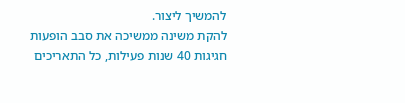להמשיך ליצור.
להקת משינה ממשיכה את סבב הופעות חגיגות 40 שנות פעילות, כל התאריכים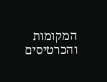המקומות והכרטיסים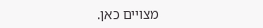מצויים כאן.